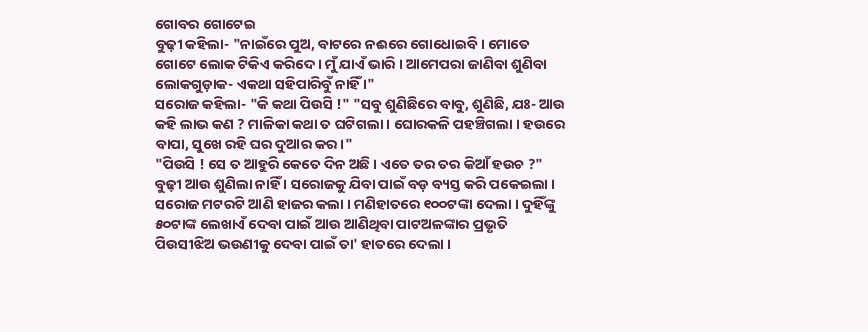ଗୋବର ଗୋଟେଇ
ବୁଢ଼ୀ କହିଲା- "ନାଇଁରେ ପୁଅ, ବାଟରେ ନଈରେ ଗୋଧୋଇବି । ମୋତେ ଗୋଟେ ଲୋକ ଟିକିଏ କରିଦେ । ମୁଁ ଯାଏଁ ଭାରି । ଆମେପରା ଜାଣିବା ଶୁଣିବା ଲୋକଗୁଡ଼ାକ- ଏକଥା ସହିପାରିବୁଁ ନାହିଁ ।"
ସରୋଜ କହିଲା- "କି କଥା ପିଉସି !" "ସବୁ ଶୁଣିଛିରେ ବାବୁ, ଶୁଣିଛି, ଯଃ- ଆଉ କହି ଲାଭ କଣ ? ମାଳିକା କଥା ତ ଘଟିଗଲା । ଘୋରକଳି ପହଞ୍ଚିଗଲା । ହଉରେ ବାପା, ସୁଖେ ରହି ଘର ଦୁଆର କର ।"
"ପିଉସି ! ସେ ତ ଆହୁରି କେତେ ଦିନ ଅଛି । ଏତେ ତର ତର କିଆଁ ହଉଚ ?"
ବୁଢ଼ୀ ଆଉ ଶୁଣିଲା ନାହିଁ । ସରୋଜକୁ ଯିବା ପାଇଁ ବଡ଼ ବ୍ୟସ୍ତ କରି ପକେଇଲା । ସରୋଜ ମଟରଟି ଆଣି ହାଜର କଲା । ମଣିହାତରେ ୧୦୦ଟଙ୍କା ଦେଲା । ଦୁହିଁଙ୍କୁ ୫୦ଟାଙ୍କ ଲେଖାଏଁ ଦେବା ପାଇଁ ଆଉ ଆଣିଥିବା ପାଟଅଳଙ୍କାର ପ୍ରଭୃତି ପିଉସୀଝିଅ ଭଉଣୀକୁ ଦେବା ପାଇଁ ତା' ହାତରେ ଦେଲା ।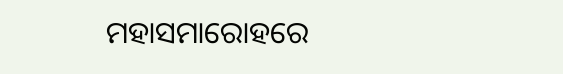ମହାସମାରୋହରେ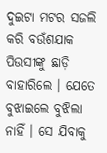ଦୁଇଟା ମଟର ସଜଲି କରି ବଉଁଶଯାକ ପିଉସୀଙ୍କୁ ଛାଡ଼ି ବାହାରିଲେ । ଯେତେ ବୁଝାଇଲେ ବୁଝିଲା ନାହିଁ । ସେ ଯିବାକୁ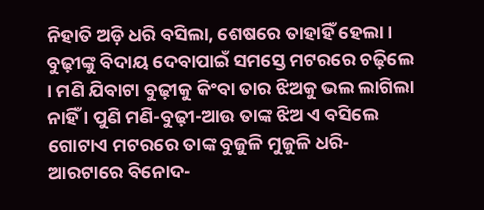ନିହାତି ଅଡ଼ି ଧରି ବସିଲା, ଶେଷରେ ତାହାହିଁ ହେଲା । ବୁଢ଼ୀଙ୍କୁ ବିଦାୟ ଦେବାପାଇଁ ସମସ୍ତେ ମଟରରେ ଚଢ଼ିଲେ । ମଣି ଯିବାଟା ବୁଢ଼ୀକୁ କିଂବା ତାର ଝିଅକୁ ଭଲ ଲାଗିଲା ନାହିଁ । ପୁଣି ମଣି-ବୁଢ଼ୀ-ଆଉ ତାଙ୍କ ଝିଅ ଏ ବସିଲେ ଗୋଟାଏ ମଟରରେ ତାଙ୍କ ବୁଜୁଳି ମୁଜୁଳି ଧରି-ଆରଟାରେ ବିନୋଦ-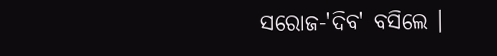ସରୋଜ-'ଦିବ' ବସିଲେ ।